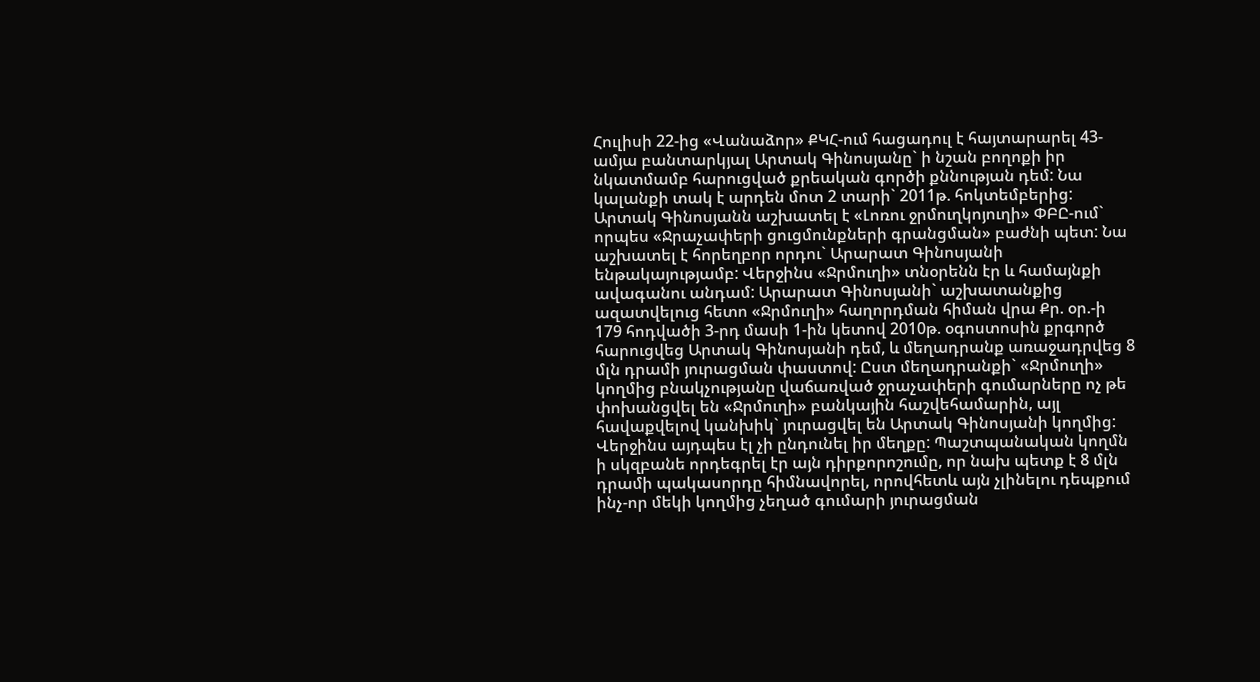Հուլիսի 22-ից «Վանաձոր» ՔԿՀ-ում հացադուլ է հայտարարել 43-ամյա բանտարկյալ Արտակ Գինոսյանը` ի նշան բողոքի իր նկատմամբ հարուցված քրեական գործի քննության դեմ: Նա կալանքի տակ է արդեն մոտ 2 տարի` 2011թ. հոկտեմբերից:
Արտակ Գինոսյանն աշխատել է «Լոռու ջրմուղկոյուղի» ՓԲԸ-ում` որպես «Ջրաչափերի ցուցմունքների գրանցման» բաժնի պետ: Նա աշխատել է հորեղբոր որդու` Արարատ Գինոսյանի ենթակայությամբ: Վերջինս «Ջրմուղի» տնօրենն էր և համայնքի ավագանու անդամ: Արարատ Գինոսյանի` աշխատանքից ազատվելուց հետո «Ջրմուղի» հաղորդման հիման վրա Քր. օր.-ի 179 հոդվածի 3-րդ մասի 1-ին կետով 2010թ. օգոստոսին քրգործ հարուցվեց Արտակ Գինոսյանի դեմ, և մեղադրանք առաջադրվեց 8 մլն դրամի յուրացման փաստով: Ըստ մեղադրանքի` «Ջրմուղի» կողմից բնակչությանը վաճառված ջրաչափերի գումարները ոչ թե փոխանցվել են «Ջրմուղի» բանկային հաշվեհամարին, այլ հավաքվելով կանխիկ` յուրացվել են Արտակ Գինոսյանի կողմից: Վերջինս այդպես էլ չի ընդունել իր մեղքը: Պաշտպանական կողմն ի սկզբանե որդեգրել էր այն դիրքորոշումը, որ նախ պետք է 8 մլն դրամի պակասորդը հիմնավորել, որովհետև այն չլինելու դեպքում ինչ-որ մեկի կողմից չեղած գումարի յուրացման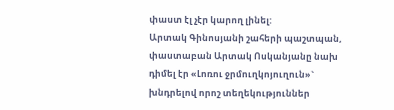փաստ էլ չէր կարող լինել:
Արտակ Գինոսյանի շահերի պաշտպան, փաստաբան Արտակ Ոսկանյանը նախ դիմել էր «Լոռու ջրմուղկոյուղուն»` խնդրելով որոշ տեղեկություններ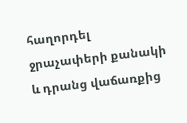հաղորդել ջրաչափերի քանակի և դրանց վաճառքից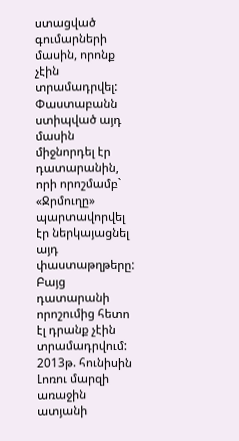ստացված գումարների մասին, որոնք չէին տրամադրվել: Փաստաբանն ստիպված այդ մասին միջնորդել էր դատարանին, որի որոշմամբ` «Ջրմուղը» պարտավորվել էր ներկայացնել այդ փաստաթղթերը: Բայց դատարանի որոշումից հետո էլ դրանք չէին տրամադրվում: 2013թ. հունիսին Լոռու մարզի առաջին ատյանի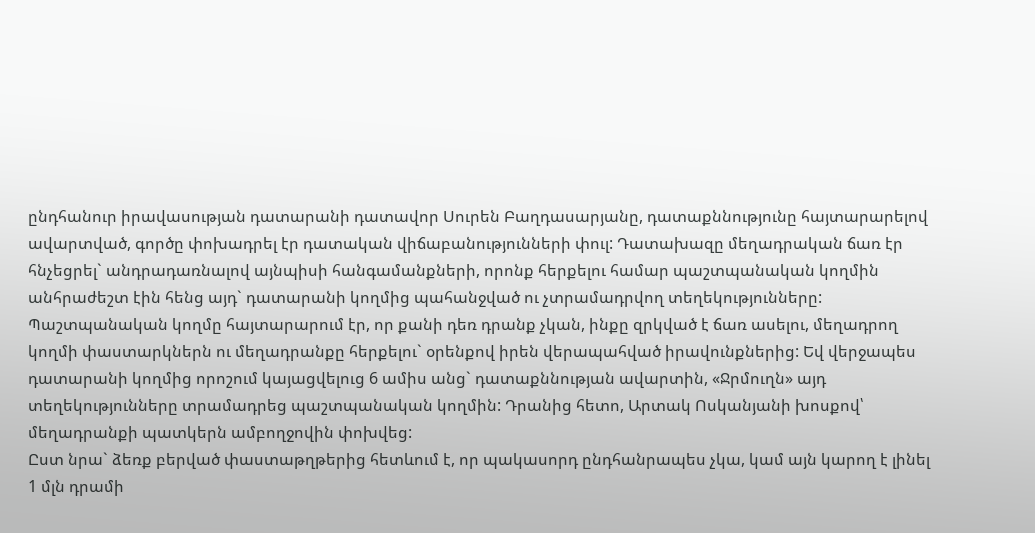ընդհանուր իրավասության դատարանի դատավոր Սուրեն Բաղդասարյանը, դատաքննությունը հայտարարելով ավարտված, գործը փոխադրել էր դատական վիճաբանությունների փուլ: Դատախազը մեղադրական ճառ էր հնչեցրել` անդրադառնալով այնպիսի հանգամանքների, որոնք հերքելու համար պաշտպանական կողմին անհրաժեշտ էին հենց այդ` դատարանի կողմից պահանջված ու չտրամադրվող տեղեկությունները: Պաշտպանական կողմը հայտարարում էր, որ քանի դեռ դրանք չկան, ինքը զրկված է ճառ ասելու, մեղադրող կողմի փաստարկներն ու մեղադրանքը հերքելու` օրենքով իրեն վերապահված իրավունքներից: Եվ վերջապես դատարանի կողմից որոշում կայացվելուց 6 ամիս անց` դատաքննության ավարտին, «Ջրմուղն» այդ տեղեկությունները տրամադրեց պաշտպանական կողմին: Դրանից հետո, Արտակ Ոսկանյանի խոսքով՝ մեղադրանքի պատկերն ամբողջովին փոխվեց:
Ըստ նրա` ձեռք բերված փաստաթղթերից հետևում է, որ պակասորդ ընդհանրապես չկա, կամ այն կարող է լինել 1 մլն դրամի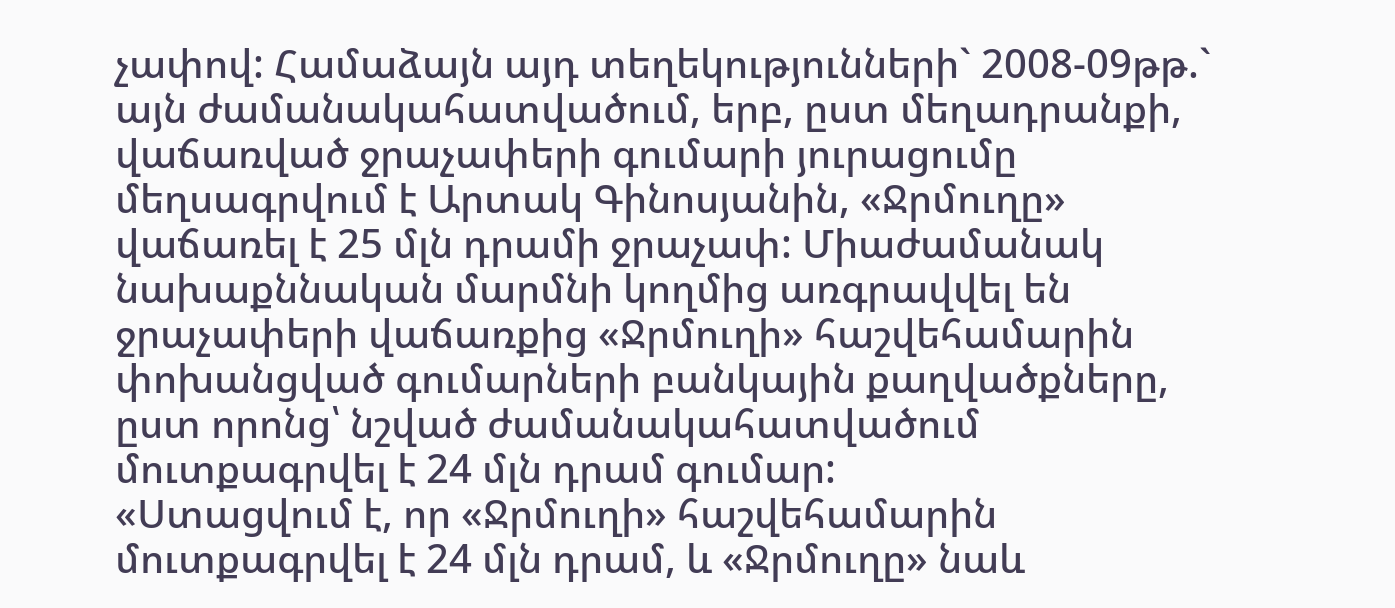չափով: Համաձայն այդ տեղեկությունների` 2008-09թթ.` այն ժամանակահատվածում, երբ, ըստ մեղադրանքի, վաճառված ջրաչափերի գումարի յուրացումը մեղսագրվում է Արտակ Գինոսյանին, «Ջրմուղը» վաճառել է 25 մլն դրամի ջրաչափ: Միաժամանակ նախաքննական մարմնի կողմից առգրավվել են ջրաչափերի վաճառքից «Ջրմուղի» հաշվեհամարին փոխանցված գումարների բանկային քաղվածքները, ըստ որոնց՝ նշված ժամանակահատվածում մուտքագրվել է 24 մլն դրամ գումար:
«Ստացվում է, որ «Ջրմուղի» հաշվեհամարին մուտքագրվել է 24 մլն դրամ, և «Ջրմուղը» նաև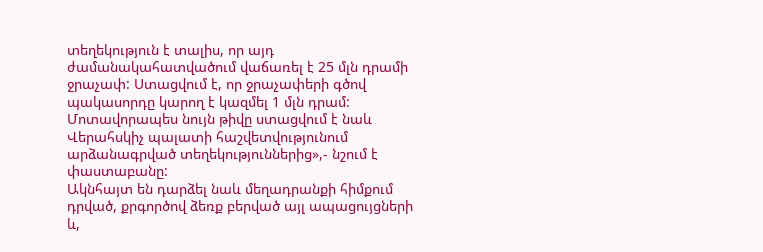տեղեկություն է տալիս, որ այդ ժամանակահատվածում վաճառել է 25 մլն դրամի ջրաչափ: Ստացվում է, որ ջրաչափերի գծով պակասորդը կարող է կազմել 1 մլն դրամ: Մոտավորապես նույն թիվը ստացվում է նաև Վերահսկիչ պալատի հաշվետվությունում արձանագրված տեղեկություններից»,- նշում է փաստաբանը:
Ակնհայտ են դարձել նաև մեղադրանքի հիմքում դրված, քրգործով ձեռք բերված այլ ապացույցների և,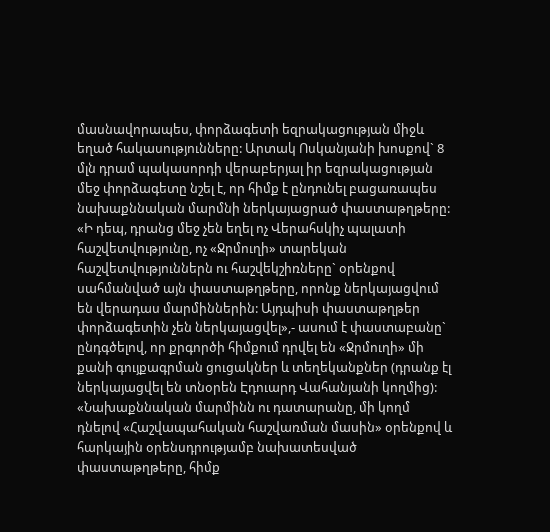մասնավորապես, փորձագետի եզրակացության միջև եղած հակասությունները: Արտակ Ոսկանյանի խոսքով` 8 մլն դրամ պակասորդի վերաբերյալ իր եզրակացության մեջ փորձագետը նշել է, որ հիմք է ընդունել բացառապես նախաքննական մարմնի ներկայացրած փաստաթղթերը:
«Ի դեպ, դրանց մեջ չեն եղել ոչ Վերահսկիչ պալատի հաշվետվությունը, ոչ «Ջրմուղի» տարեկան հաշվետվություններն ու հաշվեկշիռները` օրենքով սահմանված այն փաստաթղթերը, որոնք ներկայացվում են վերադաս մարմիններին: Այդպիսի փաստաթղթեր փորձագետին չեն ներկայացվել»,- ասում է փաստաբանը` ընդգծելով, որ քրգործի հիմքում դրվել են «Ջրմուղի» մի քանի գույքագրման ցուցակներ և տեղեկանքներ (դրանք էլ ներկայացվել են տնօրեն Էդուարդ Վահանյանի կողմից):
«Նախաքննական մարմինն ու դատարանը, մի կողմ դնելով «Հաշվապահական հաշվառման մասին» օրենքով և հարկային օրենսդրությամբ նախատեսված փաստաթղթերը, հիմք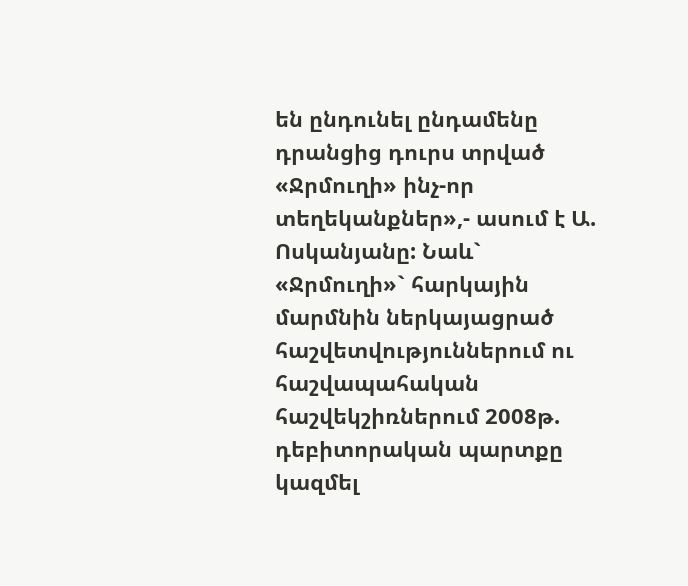են ընդունել ընդամենը դրանցից դուրս տրված «Ջրմուղի» ինչ-որ տեղեկանքներ»,- ասում է Ա. Ոսկանյանը: Նաև` «Ջրմուղի»` հարկային մարմնին ներկայացրած հաշվետվություններում ու հաշվապահական հաշվեկշիռներում 2008թ. դեբիտորական պարտքը կազմել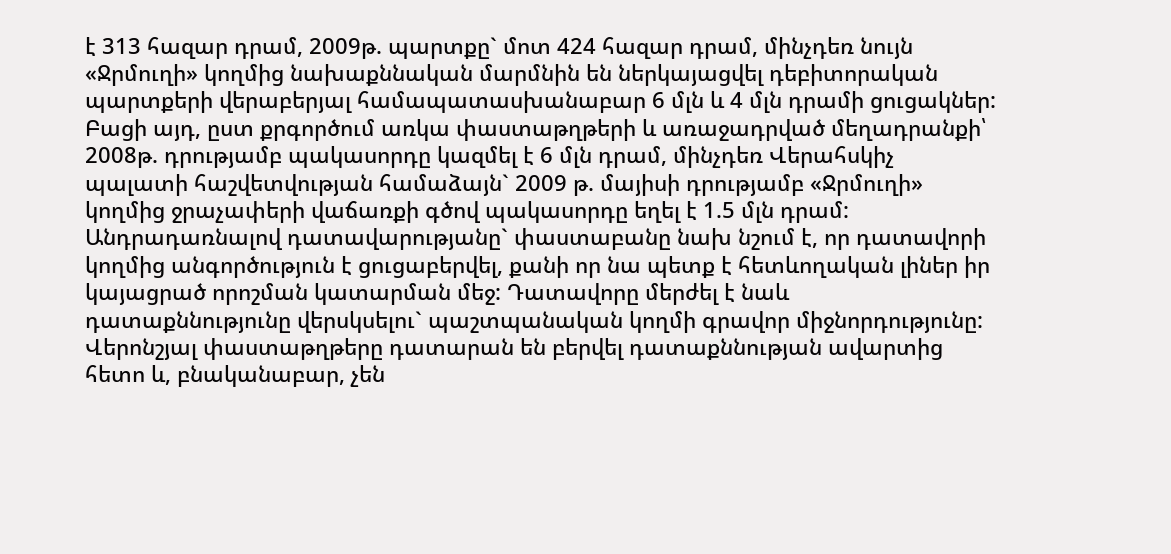է 313 հազար դրամ, 2009թ. պարտքը` մոտ 424 հազար դրամ, մինչդեռ նույն «Ջրմուղի» կողմից նախաքննական մարմնին են ներկայացվել դեբիտորական պարտքերի վերաբերյալ համապատասխանաբար 6 մլն և 4 մլն դրամի ցուցակներ: Բացի այդ, ըստ քրգործում առկա փաստաթղթերի և առաջադրված մեղադրանքի՝ 2008թ. դրությամբ պակասորդը կազմել է 6 մլն դրամ, մինչդեռ Վերահսկիչ պալատի հաշվետվության համաձայն` 2009 թ. մայիսի դրությամբ «Ջրմուղի» կողմից ջրաչափերի վաճառքի գծով պակասորդը եղել է 1.5 մլն դրամ:
Անդրադառնալով դատավարությանը` փաստաբանը նախ նշում է, որ դատավորի կողմից անգործություն է ցուցաբերվել, քանի որ նա պետք է հետևողական լիներ իր կայացրած որոշման կատարման մեջ: Դատավորը մերժել է նաև դատաքննությունը վերսկսելու` պաշտպանական կողմի գրավոր միջնորդությունը: Վերոնշյալ փաստաթղթերը դատարան են բերվել դատաքննության ավարտից հետո և, բնականաբար, չեն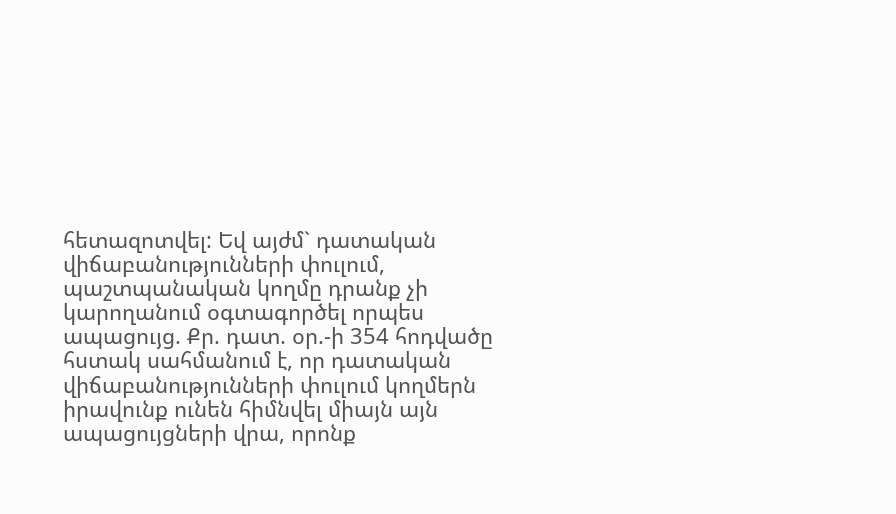հետազոտվել: Եվ այժմ` դատական վիճաբանությունների փուլում, պաշտպանական կողմը դրանք չի կարողանում օգտագործել որպես ապացույց. Քր. դատ. օր.-ի 354 հոդվածը հստակ սահմանում է, որ դատական վիճաբանությունների փուլում կողմերն իրավունք ունեն հիմնվել միայն այն ապացույցների վրա, որոնք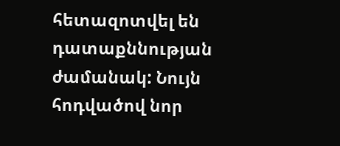հետազոտվել են դատաքննության ժամանակ: Նույն հոդվածով նոր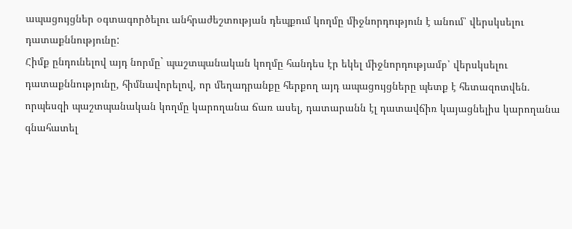ապացույցներ օգտագործելու անհրաժեշտության դեպքում կողմը միջնորդություն է անում՝ վերսկսելու դատաքննությունը:
Հիմք ընդունելով այդ նորմը` պաշտպանական կողմը հանդես էր եկել միջնորդությամբ՝ վերսկսելու դատաքննությունը, հիմնավորելով, որ մեղադրանքը հերքող այդ ապացույցները պետք է հետազոտվեն. որպեսզի պաշտպանական կողմը կարողանա ճառ ասել, դատարանն էլ դատավճիռ կայացնելիս կարողանա գնահատել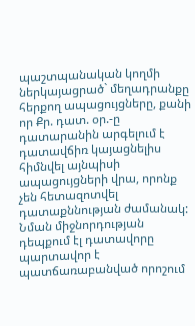պաշտպանական կողմի ներկայացրած` մեղադրանքը հերքող ապացույցները, քանի որ Քր. դատ. օր.-ը դատարանին արգելում է դատավճիռ կայացնելիս հիմնվել այնպիսի ապացույցների վրա, որոնք չեն հետազոտվել դատաքննության ժամանակ: Նման միջնորդության դեպքում էլ դատավորը պարտավոր է պատճառաբանված որոշում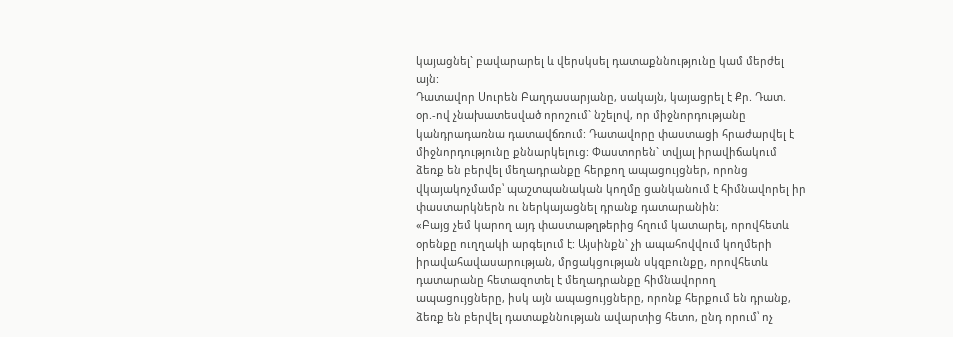կայացնել` բավարարել և վերսկսել դատաքննությունը կամ մերժել այն:
Դատավոր Սուրեն Բաղդասարյանը, սակայն, կայացրել է Քր. Դատ. օր.-ով չնախատեսված որոշում` նշելով, որ միջնորդությանը կանդրադառնա դատավճռում: Դատավորը փաստացի հրաժարվել է միջնորդությունը քննարկելուց: Փաստորեն` տվյալ իրավիճակում ձեռք են բերվել մեղադրանքը հերքող ապացույցներ, որոնց վկայակոչմամբ՝ պաշտպանական կողմը ցանկանում է հիմնավորել իր փաստարկներն ու ներկայացնել դրանք դատարանին:
«Բայց չեմ կարող այդ փաստաթղթերից հղում կատարել, որովհետև օրենքը ուղղակի արգելում է: Այսինքն` չի ապահովվում կողմերի իրավահավասարության, մրցակցության սկզբունքը, որովհետև դատարանը հետազոտել է մեղադրանքը հիմնավորող ապացույցները, իսկ այն ապացույցները, որոնք հերքում են դրանք, ձեռք են բերվել դատաքննության ավարտից հետո, ընդ որում՝ ոչ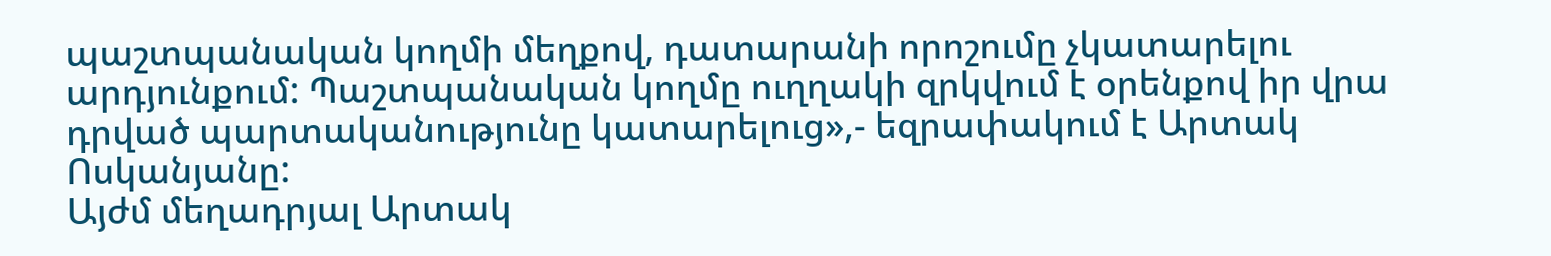պաշտպանական կողմի մեղքով, դատարանի որոշումը չկատարելու արդյունքում: Պաշտպանական կողմը ուղղակի զրկվում է օրենքով իր վրա դրված պարտականությունը կատարելուց»,- եզրափակում է Արտակ Ոսկանյանը:
Այժմ մեղադրյալ Արտակ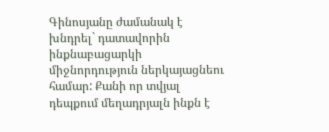Գինոսյանը ժամանակ է խնդրել` դատավորին ինքնաբացարկի միջնորդություն ներկայացնեու համար: Քանի որ տվյալ դեպքում մեղադրյալն ինքն է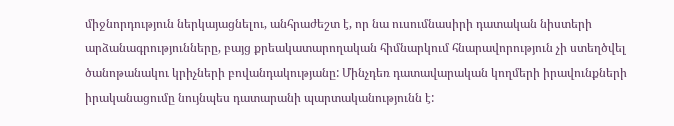միջնորդություն ներկայացնելու, անհրաժեշտ է, որ նա ուսումնասիրի դատական նիստերի արձանագրությունները, բայց քրեակատարողական հիմնարկում հնարավորություն չի ստեղծվել ծանոթանակու կրիչների բովանդակությանը: Մինչդեռ դատավարական կողմերի իրավունքների իրականացումը նույնպես դատարանի պարտականությունն է: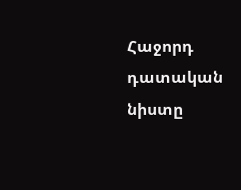Հաջորդ դատական նիստը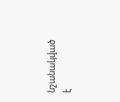նշանակված է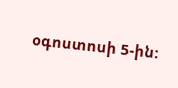օգոստոսի 5-ին: